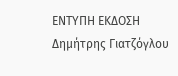ΕΝΤΥΠΗ ΕΚΔΟΣΗ Δημήτρης Γιατζόγλου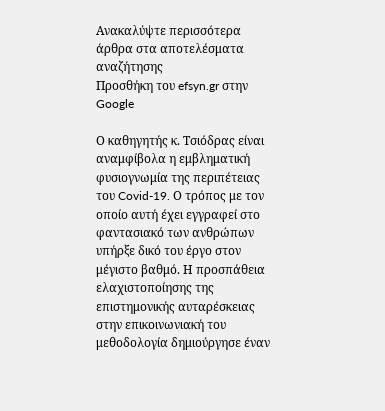Ανακαλύψτε περισσότερα άρθρα στα αποτελέσματα αναζήτησης
Προσθήκη του efsyn.gr στην Google

Ο καθηγητής κ. Τσιόδρας είναι αναμφίβολα η εμβληματική φυσιογνωμία της περιπέτειας του Covid-19. Ο τρόπος με τον οποίο αυτή έχει εγγραφεί στο φαντασιακό των ανθρώπων υπήρξε δικό του έργο στον μέγιστο βαθμό. Η προσπάθεια ελαχιστοποίησης της επιστημονικής αυταρέσκειας στην επικοινωνιακή του μεθοδολογία δημιούργησε έναν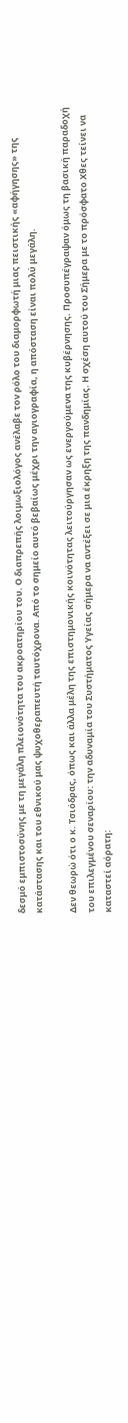δεσμό εμπιστοσύνης με τη μεγάλη πλειονότητα του ακροατηρίου του. Ο διαπρεπής λοιμωξιολόγος ανέλαβε τον ρόλο του διαμορφωτή μιας πειστικής «αφήγησης» της κατάστασης και του εθνικού μας ψυχοθεραπευτή ταυτόχρονα. Από το σημείο αυτό βεβαίως μέχρι την αγιογραφία, η απόσταση είναι πολύ μεγάλη.

Δεν θεωρώ ότι ο κ. Τσιόδρας, όπως και άλλα μέλη της επιστημονικής κοινότητας λειτούργησαν ως ενεργούμενα της κυβέρνησης. Προσυπέγραψαν όμως τη βασική παραδοχή του επιλεγμένου σεναρίου: την αδυναμία του Συστήματος Υγείας σήμερα να αντέξει σε μια έκρηξη της πανδημίας. Η σχέση αυτού του Σήμερα με το πρόσφατο Χθες τείνει να καταστεί αόρατη: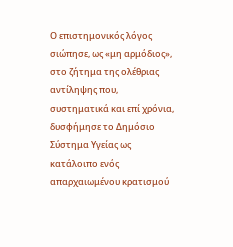Ο επιστημονικός λόγος σιώπησε, ως «μη αρμόδιος», στο ζήτημα της ολέθριας αντίληψης που, συστηματικά και επί χρόνια, δυσφήμησε το Δημόσιο Σύστημα Υγείας ως κατάλοιπο ενός απαρχαιωμένου κρατισμού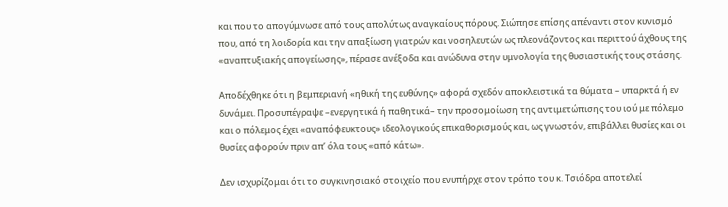και που το απογύμνωσε από τους απολύτως αναγκαίους πόρους. Σιώπησε επίσης απέναντι στον κυνισμό που, από τη λοιδορία και την απαξίωση γιατρών και νοσηλευτών ως πλεονάζοντος και περιττού άχθους της «αναπτυξιακής απογείωσης», πέρασε ανέξοδα και ανώδυνα στην υμνολογία της θυσιαστικής τους στάσης.

Αποδέχθηκε ότι η βεμπεριανή «ηθική της ευθύνης» αφορά σχεδόν αποκλειστικά τα θύματα – υπαρκτά ή εν δυνάμει. Προσυπέγραψε –ενεργητικά ή παθητικά– την προσομοίωση της αντιμετώπισης του ιού με πόλεμο και ο πόλεμος έχει «αναπόφευκτους» ιδεολογικούς επικαθορισμούς και, ως γνωστόν, επιβάλλει θυσίες και οι θυσίες αφορούν πριν απ’ όλα τους «από κάτω».

Δεν ισχυρίζομαι ότι το συγκινησιακό στοιχείο που ενυπήρχε στον τρόπο του κ. Τσιόδρα αποτελεί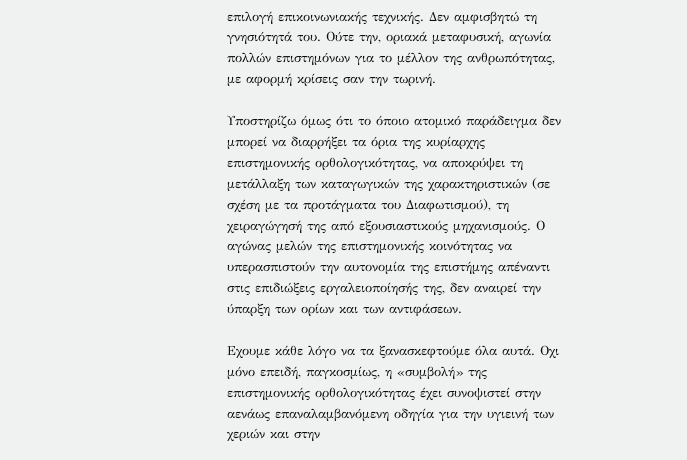επιλογή επικοινωνιακής τεχνικής. Δεν αμφισβητώ τη γνησιότητά του. Ούτε την, οριακά μεταφυσική, αγωνία πολλών επιστημόνων για το μέλλον της ανθρωπότητας, με αφορμή κρίσεις σαν την τωρινή.

Υποστηρίζω όμως ότι το όποιο ατομικό παράδειγμα δεν μπορεί να διαρρήξει τα όρια της κυρίαρχης επιστημονικής ορθολογικότητας, να αποκρύψει τη μετάλλαξη των καταγωγικών της χαρακτηριστικών (σε σχέση με τα προτάγματα του Διαφωτισμού), τη χειραγώγησή της από εξουσιαστικούς μηχανισμούς. Ο αγώνας μελών της επιστημονικής κοινότητας να υπερασπιστούν την αυτονομία της επιστήμης απέναντι στις επιδιώξεις εργαλειοποίησής της, δεν αναιρεί την ύπαρξη των ορίων και των αντιφάσεων.

Εχουμε κάθε λόγο να τα ξανασκεφτούμε όλα αυτά. Οχι μόνο επειδή, παγκοσμίως, η «συμβολή» της επιστημονικής ορθολογικότητας έχει συνοψιστεί στην αενάως επαναλαμβανόμενη οδηγία για την υγιεινή των χεριών και στην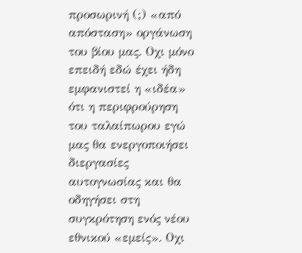προσωρινή (;) «από απόσταση» οργάνωση του βίου μας. Οχι μόνο επειδή εδώ έχει ήδη εμφανιστεί η «ιδέα» ότι η περιφρούρηση του ταλαίπωρου εγώ μας θα ενεργοποιήσει διεργασίες αυτογνωσίας και θα οδηγήσει στη συγκρότηση ενός νέου εθνικού «εμείς». Οχι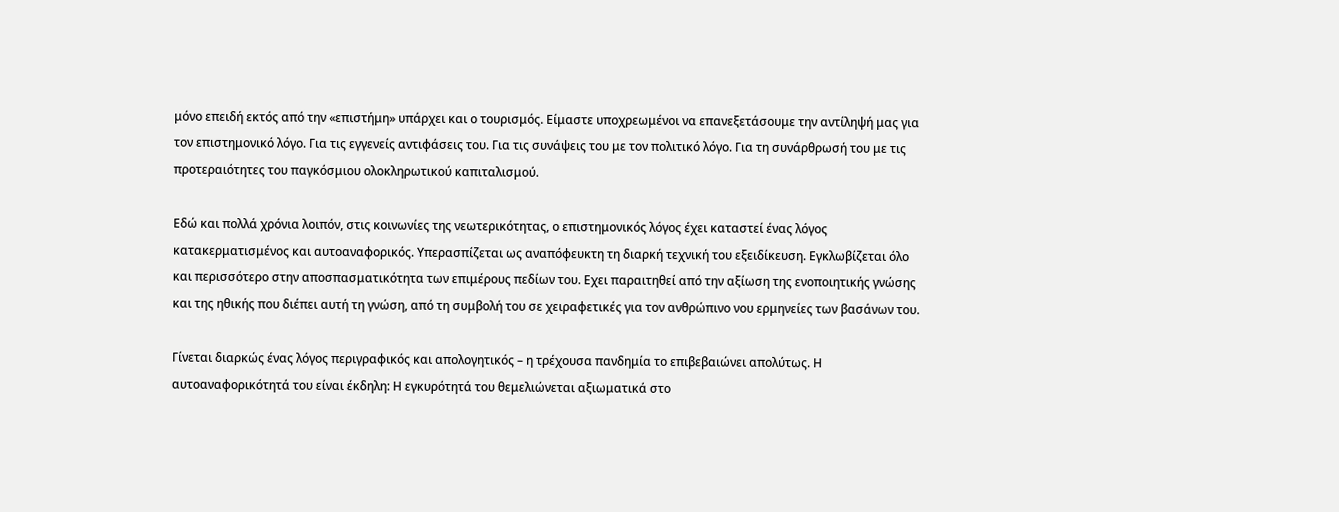μόνο επειδή εκτός από την «επιστήμη» υπάρχει και ο τουρισμός. Είμαστε υποχρεωμένοι να επανεξετάσουμε την αντίληψή μας για τον επιστημονικό λόγο. Για τις εγγενείς αντιφάσεις του. Για τις συνάψεις του με τον πολιτικό λόγο. Για τη συνάρθρωσή του με τις προτεραιότητες του παγκόσμιου ολοκληρωτικού καπιταλισμού.

Εδώ και πολλά χρόνια λοιπόν, στις κοινωνίες της νεωτερικότητας, ο επιστημονικός λόγος έχει καταστεί ένας λόγος κατακερματισμένος και αυτοαναφορικός. Υπερασπίζεται ως αναπόφευκτη τη διαρκή τεχνική του εξειδίκευση. Εγκλωβίζεται όλο και περισσότερο στην αποσπασματικότητα των επιμέρους πεδίων του. Εχει παραιτηθεί από την αξίωση της ενοποιητικής γνώσης και της ηθικής που διέπει αυτή τη γνώση, από τη συμβολή του σε χειραφετικές για τον ανθρώπινο νου ερμηνείες των βασάνων του.

Γίνεται διαρκώς ένας λόγος περιγραφικός και απολογητικός – η τρέχουσα πανδημία το επιβεβαιώνει απολύτως. Η αυτοαναφορικότητά του είναι έκδηλη: Η εγκυρότητά του θεμελιώνεται αξιωματικά στο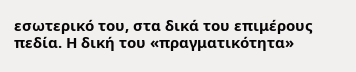εσωτερικό του, στα δικά του επιμέρους πεδία. Η δική του «πραγματικότητα»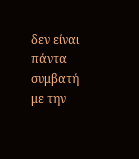δεν είναι πάντα συμβατή με την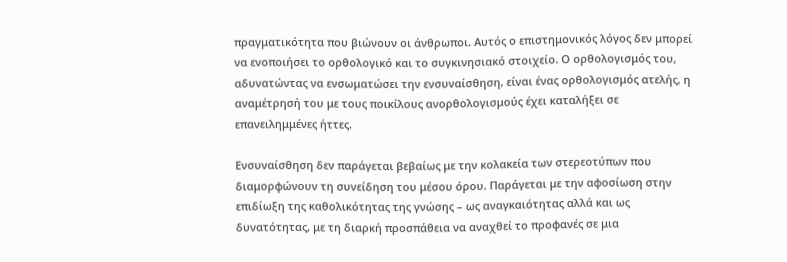πραγματικότητα που βιώνουν οι άνθρωποι. Αυτός ο επιστημονικός λόγος δεν μπορεί να ενοποιήσει το ορθολογικό και το συγκινησιακό στοιχείο. Ο ορθολογισμός του, αδυνατώντας να ενσωματώσει την ενσυναίσθηση, είναι ένας ορθολογισμός ατελής, η αναμέτρησή του με τους ποικίλους ανορθολογισμούς έχει καταλήξει σε επανειλημμένες ήττες.

Ενσυναίσθηση δεν παράγεται βεβαίως με την κολακεία των στερεοτύπων που διαμορφώνουν τη συνείδηση του μέσου όρου. Παράγεται με την αφοσίωση στην επιδίωξη της καθολικότητας της γνώσης – ως αναγκαιότητας αλλά και ως δυνατότητας, με τη διαρκή προσπάθεια να αναχθεί το προφανές σε μια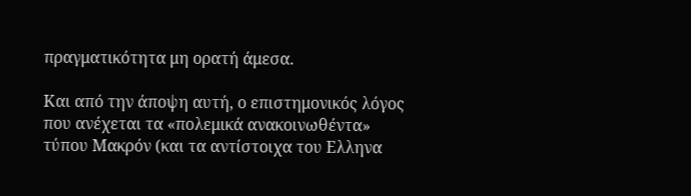πραγματικότητα μη ορατή άμεσα.

Και από την άποψη αυτή, ο επιστημονικός λόγος που ανέχεται τα «πολεμικά ανακοινωθέντα» τύπου Μακρόν (και τα αντίστοιχα του Ελληνα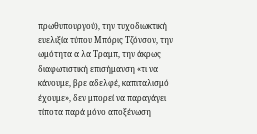πρωθυπουργού), την τυχοδιωκτική ευελιξία τύπου Μπόρις Τζόνσον, την ωμότητα α λα Τραμπ, την άκρως διαφωτιστική επισήμανση «τι να κάνουμε, βρε αδελφέ, καπιταλισμό έχουμε», δεν μπορεί να παραγάγει τίποτα παρά μόνο αποξένωση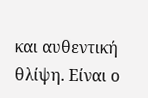και αυθεντική θλίψη. Είναι ο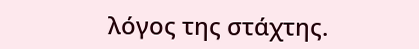λόγος της στάχτης.